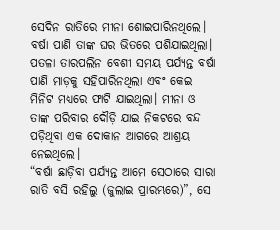ସେଦିନ ରାତିରେ ମୀନା ଶୋଇପାରିନଥିଲେ। ବର୍ଷା ପାଣି ତାଙ୍କ ଘର ଭିତରେ ପଶିଯାଇଥିଲା। ପତଳା ତାରପଲିନ ବେଶୀ ସମୟ ପର୍ଯ୍ୟନ୍ତ ବର୍ଷା ପାଣି ମାଡ଼କୁ ସହିପାରିନଥିଲା ଏବଂ କେଇ ମିନିଟ ମଧ୍ୟରେ ଫାଟି ଯାଇଥିଲା। ମୀନା ଓ ତାଙ୍କ ପରିବାର ଦୌଡ଼ି ଯାଇ ନିକଟରେ ବନ୍ଦ ପଡ଼ିଥିବା ଏକ ଦୋକାନ ଆଗରେ ଆଶ୍ରୟ ନେଇଥିଲେ।
“ବର୍ଷା ଛାଡ଼ିବା ପର୍ଯ୍ୟନ୍ତ ଆମେ ସେଠାରେ ସାରା ରାତି ବସି ରହିଲୁ (ଜୁଲାଇ ପ୍ରାରମ୍ଭରେ)”, ସେ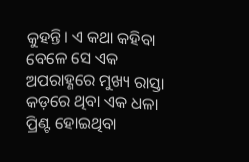କୁହନ୍ତି। ଏ କଥା କହିବା ବେଳେ ସେ ଏକ ଅପରାହ୍ଣରେ ମୁଖ୍ୟ ରାସ୍ତା କଡ଼ରେ ଥିବା ଏକ ଧଳା ପ୍ରିଣ୍ଟ ହୋଇଥିବା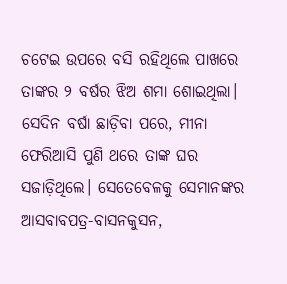ଚଟେଇ ଉପରେ ବସି ରହିଥିଲେ ପାଖରେ ତାଙ୍କର ୨ ବର୍ଷର ଝିଅ ଶମା ଶୋଇଥିଲା।
ସେଦିନ ବର୍ଷା ଛାଡ଼ିବା ପରେ, ମୀନା ଫେରିଆସି ପୁଣି ଥରେ ତାଙ୍କ ଘର ସଜାଡ଼ିଥିଲେ। ସେତେବେଳକୁ ସେମାନଙ୍କର ଆସବାବପତ୍ର-ବାସନକୁସନ,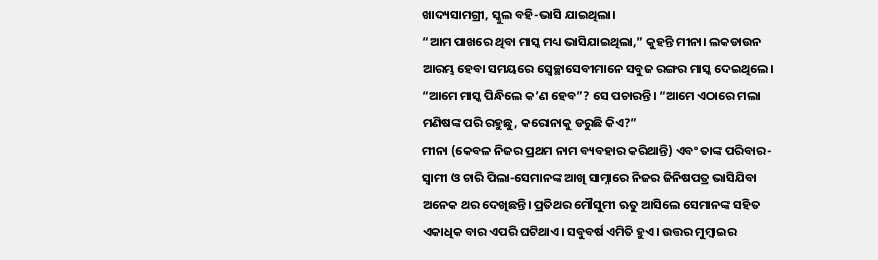ଖାଦ୍ୟସାମଗ୍ରୀ, ସ୍କୁଲ ବହି-ଭାସି ଯାଇଥିଲା।
“ଆମ ପାଖରେ ଥିବା ମାସ୍କ ମଧ୍ୟ ଭାସିଯାଇଥିଲା,” କୁହନ୍ତି ମୀନା। ଲକଡାଉନ ଆରମ୍ଭ ହେବା ସମୟରେ ସ୍ୱେଚ୍ଛାସେବୀମାନେ ସବୁଜ ରଙ୍ଗର ମାସ୍କ ଦେଇଥିଲେ। “ଆମେ ମାସ୍କ ପିନ୍ଧିଲେ କ’ଣ ହେବ”? ସେ ପଚାରନ୍ତି। “ଆମେ ଏଠାରେ ମଲା ମଣିଷଙ୍କ ପରି ରହୁଛୁ, କରୋନାକୁ ଡରୁଛି କିଏ?”
ମୀନା (କେବଳ ନିଜର ପ୍ରଥମ ନାମ ବ୍ୟବହାର କରିଥାନ୍ତି) ଏବଂ ତାଙ୍କ ପରିବାର- ସ୍ୱାମୀ ଓ ଚାରି ପିଲା-ସେମାନଙ୍କ ଆଖି ସାମ୍ନାରେ ନିଜର ଜିନିଷପତ୍ର ଭାସିଯିବା ଅନେକ ଥର ଦେଖିଛନ୍ତି। ପ୍ରତିଥର ମୌସୁମୀ ଋତୁ ଆସିଲେ ସେମାନଙ୍କ ସହିତ ଏକାଧିକ ବାର ଏପରି ଘଟିଥାଏ। ସବୁବର୍ଷ ଏମିତି ହୁଏ। ଉତ୍ତର ମୁମ୍ବାଇର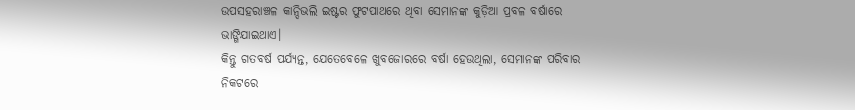ଉପସହରାଞ୍ଚଳ କାନ୍ଦିଭଲି ଇଷ୍ଟର ଫୁଟପାଥରେ ଥିବା ସେମାନଙ୍କ କୁଡ଼ିଆ ପ୍ରବଳ ବର୍ଷାରେ ଭାଙ୍ଗିଯାଇଥାଏ।
କିନ୍ତୁ ଗତବର୍ଷ ପର୍ଯ୍ୟନ୍ତ, ଯେତେବେଳେ ଖୁବଜୋରରେ ବର୍ଷା ହେଉଥିଲା, ସେମାନଙ୍କ ପରିବାର ନିକଟରେ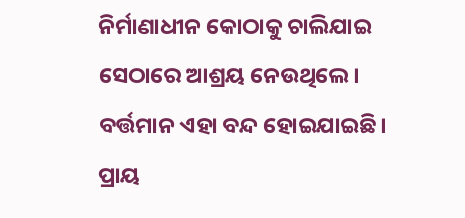ନିର୍ମାଣାଧୀନ କୋଠାକୁ ଚାଲିଯାଇ ସେଠାରେ ଆଶ୍ରୟ ନେଉଥିଲେ। ବର୍ତ୍ତମାନ ଏହା ବନ୍ଦ ହୋଇଯାଇଛି। ପ୍ରାୟ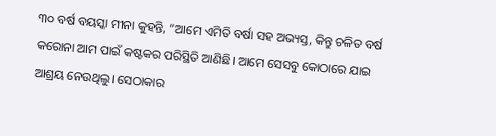୩୦ ବର୍ଷ ବୟସ୍କା ମୀନା କୁହନ୍ତି, “ଆମେ ଏମିତି ବର୍ଷା ସହ ଅଭ୍ୟସ୍ତ, କିନ୍ତୁ ଚଳିତ ବର୍ଷ କରୋନା ଆମ ପାଇଁ କଷ୍ଟକର ପରିସ୍ଥିତି ଆଣିଛି। ଆମେ ସେସବୁ କୋଠାରେ ଯାଇ ଆଶ୍ରୟ ନେଉଥିଲୁ। ସେଠାକାର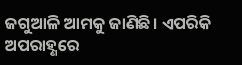ଜଗୁଆଳି ଆମକୁ ଜାଣିଛି। ଏପରିକି ଅପରାହ୍ଣରେ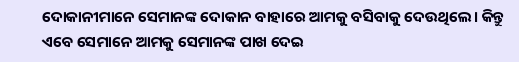ଦୋକାନୀମାନେ ସେମାନଙ୍କ ଦୋକାନ ବାହାରେ ଆମକୁ ବସିବାକୁ ଦେଉଥିଲେ। କିନ୍ତୁ ଏବେ ସେମାନେ ଆମକୁ ସେମାନଙ୍କ ପାଖ ଦେଇ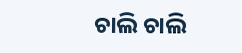ଚାଲି ଚାଲି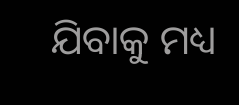ଯିବାକୁ ମଧ୍ୟ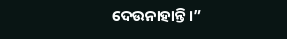ଦେଉନାହାନ୍ତି।”